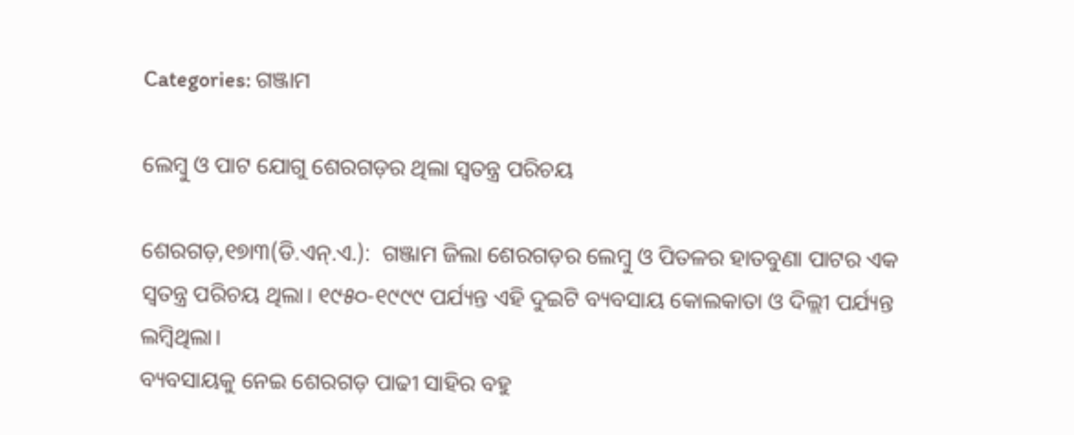Categories: ଗଞ୍ଜାମ

ଲେମ୍ବୁ ଓ ପାଟ ଯୋଗୁ ଶେରଗଡ଼ର ଥିଲା ସ୍ବତନ୍ତ୍ର ପରିଚୟ

ଶେରଗଡ଼,୧୭ା୩(ଡି.ଏନ୍‌.ଏ.):  ଗଞ୍ଜାମ ଜିଲା ଶେରଗଡ଼ର ଲେମ୍ବୁ ଓ ପିତଳର ହାତବୁଣା ପାଟର ଏକ ସ୍ବତନ୍ତ୍ର ପରିଚୟ ଥିଲା। ୧୯୫୦-୧୯୯୯ ପର୍ଯ୍ୟନ୍ତ ଏହି ଦୁଇଟି ବ୍ୟବସାୟ କୋଲକାତା ଓ ଦିଲ୍ଲୀ ପର୍ଯ୍ୟନ୍ତ ଲମ୍ବିଥିଲା।
ବ୍ୟବସାୟକୁ ନେଇ ଶେରଗଡ଼ ପାଢୀ ସାହିର ବହୁ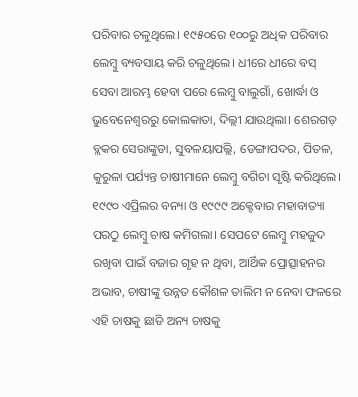ପରିବାର ଚଳୁଥିଲେ। ୧୯୫୦ରେ ୧୦୦ରୁ ଅଧିକ ପରିବାର ଲେମ୍ବୁ ବ୍ୟବସାୟ କରି ଚଳୁଥିଲେ। ଧୀରେ ଧୀରେ ବସ୍‌ ସେବା ଆରମ୍ଭ ହେବା ପରେ ଲେମ୍ବୁ ବାଲୁଗାଁ, ଖୋର୍ଦ୍ଧା ଓ ଭୁବେନେଶ୍ୱରରୁ କୋଲକାତା, ଦିଲ୍ଲୀ ଯାଉଥିଲା। ଶେରଗଡ଼ ବ୍ଲକର ସେରାଙ୍କୁଡା, ସୁବଳୟାପଲ୍ଲି, ଡେଙ୍ଗାପଦର, ପିତଳ, କୁରୁଳା ପର୍ଯ୍ୟନ୍ତ ଚାଷୀମାନେ ଲେମ୍ବୁ ବଗିଚା ସୃଷ୍ଟି କରିଥିଲେ। ୧୯୯୦ ଏପ୍ରିଲର ବନ୍ୟା ଓ ୧୯୯୯ ଅକ୍ଟେବାର ମହାବାତ୍ୟା ପରଠୁ ଲେମ୍ବୁ ଚାଷ କମିଗଲା। ସେପଟେ ଲେମ୍ବୁ ମହଜୁଦ ରଖିବା ପାଇଁ ବଜାର ଗୃହ ନ ଥିବା, ଆର୍ଥିକ ପ୍ରୋତ୍ସାହନର ଅଭାବ, ଚାଷୀଙ୍କୁ ଉନ୍ନତ କୌଶଳ ତାଲିମ ନ ନେବା ଫଳରେ ଏହି ଚାଷକୁ ଛାଡି ଅନ୍ୟ ଚାଷକୁ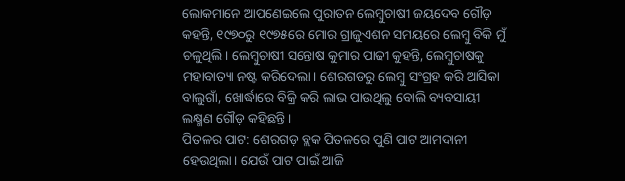ଲୋକମାନେ ଆପଣେଇଲେ ପୁରାତନ ଲେମ୍ବୁଚାଷୀ ଜୟଦେବ ଗୌଡ଼ କହନ୍ତି, ୧୯୭୦ରୁ ୧୯୭୫ରେ ମୋର ଗ୍ରାଜୁଏଶନ ସମୟରେ ଲେମ୍ବୁ ବିକି ମୁଁ ଚଳୁଥିଲି। ଲେମ୍ବୁଚାଷୀ ସନ୍ତୋଷ କୁମାର ପାଢୀ କୁହନ୍ତି, ଲେମ୍ବୁଚାଷକୁ ମହାବାତ୍ୟା ନଷ୍ଟ କରିଦେଲା। ଶେରଗଡରୁ ଲେମ୍ବୁ ସଂଗ୍ରହ କରି ଆସିକା ବାଲୁଗାଁ, ଖୋର୍ଦ୍ଧାରେ ବିକ୍ରି କରି ଲାଭ ପାଉଥିଲୁ ବୋଲି ବ୍ୟବସାୟୀ ଲକ୍ଷ୍ମଣ ଗୌଡ଼ କହିଛନ୍ତି।
ପିତଳର ପାଟ: ଶେରଗଡ଼ ବ୍ଲକ ପିତଳରେ ପୁଣି ପାଟ ଆମଦାନୀ ହେଉଥିଲା। ଯେଉଁ ପାଟ ପାଇଁ ଆଜି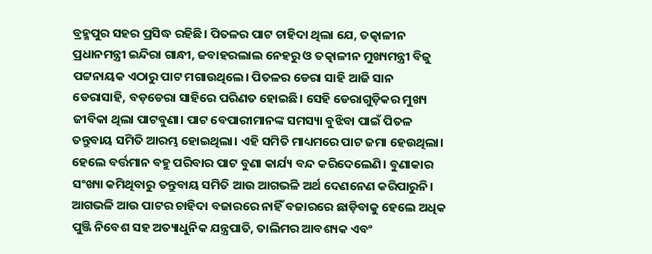ବ୍ରହ୍ମପୁର ସହର ପ୍ରସିଦ୍ଧ ରହିଛି। ପିତଳର ପାଟ ଚାହିଦା ଥିଲା ଯେ, ତତ୍କାଳୀନ ପ୍ରଧାନମନ୍ତ୍ରୀ ଇନ୍ଦିରା ଗାନ୍ଧୀ, ଜବାହରଲାଲ ନେହରୁ ଓ ତତ୍କାଳୀନ ମୁଖ୍ୟମନ୍ତ୍ରୀ ବିଜୁ ପଟ୍ଟନାୟକ ଏଠାରୁ ପାଟ ମଗାଉଥିଲେ। ପିତଳର ଡେରା ସାହି ଆଜି ସାନ ଡେରାସାହି, ବଡ଼ଡେରା ସାହିରେ ପରିଣତ ହୋଇଛି। ସେହି ଡେରାଗୁଡ଼ିକର ମୁଖ୍ୟ ଜୀବିକା ଥିଲା ପାଟବୁଣା। ପାଟ ବେପାରୀମାନଙ୍କ ସମସ୍ୟା ବୁଝିବା ପାଇଁ ପିତଳ ତନ୍ତୁବାୟ ସମିତି ଆରମ୍ଭ ହୋଇଥିଲା। ଏହି ସମିତି ମାଧ୍ୟମରେ ପାଟ ଜମା ହେଉଥିଲା। ହେଲେ ବର୍ତ୍ତମାନ ବହୁ ପରିବାର ପାଟ ବୁଣା କାର୍ଯ୍ୟ ବନ୍ଦ କରିଦେଲେଣି। ବୁଣାକାର ସଂଖ୍ୟା କମିଥିବାରୁ ତନ୍ତୁବାୟ ସମିତି ଆଉ ଆଗଭଳି ଅର୍ଥ ଦେଣନେଣ କରିପାରୁନି। ଆଗଭଳି ଆଉ ପାଟର ଚାହିଦା ବଜାରରେ ନାହିଁ ବଜାରରେ ଛାଡ଼ିବାକୁ ହେଲେ ଅଧିକ ପୁଞ୍ଜି ନିବେଶ ସହ ଅତ୍ୟାଧୁନିକ ଯନ୍ତ୍ରପାତି, ତାଲିମର ଆବଶ୍ୟକ ଏବଂ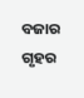ବଜାର ଗୃହର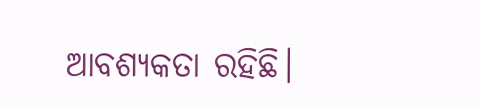ଆବଶ୍ୟକତା ରହିଛି।